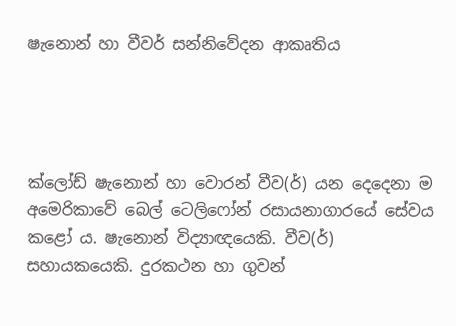ෂැනොන් හා වීවර් සන්නිවේදන ආකෘතිය




ක්ලෝඩ් ෂැනොන් හා වොරන් වීව(ර්) යන දෙදෙනා ම අමෙරිකාවේ බෙල් ටෙලි‍ෆෝන් රසායනාගාරයේ සේවය කළෝ ය. ෂැනොන් විද්‍යාඥයෙකි. වීව(ර්) සහායකයෙකි. දුරකථන හා ගුවන්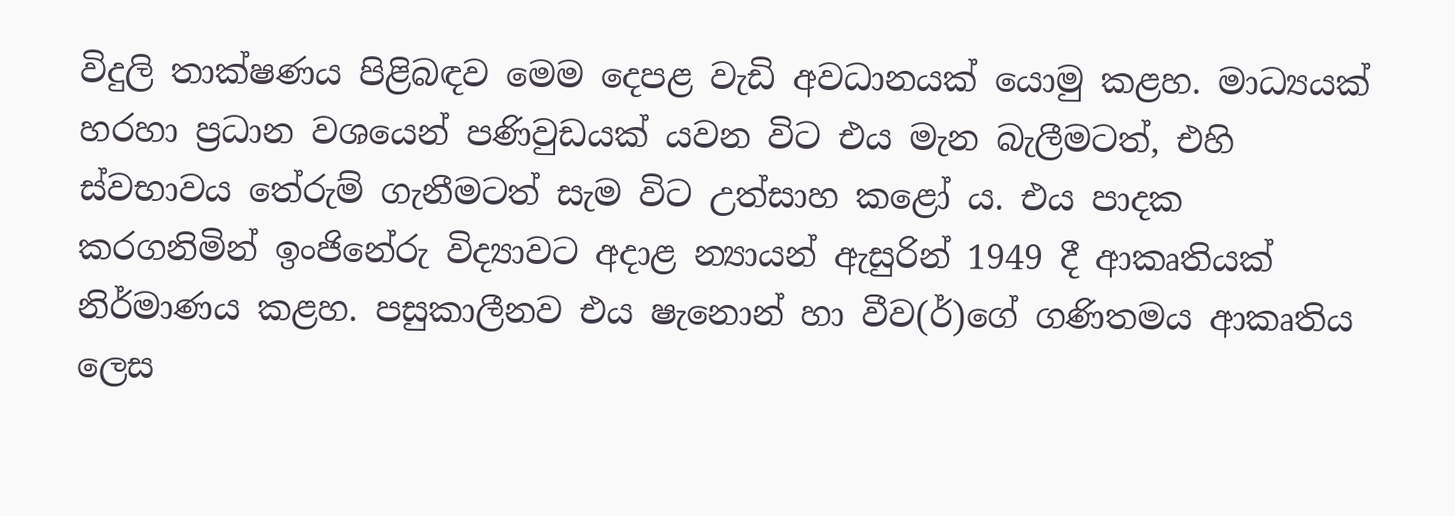විදුලි තාක්ෂණය පිළිබඳව මෙම දෙපළ වැඩි අවධානයක් යොමු කළහ. මාධ්‍යයක් හරහා ප්‍රධාන වශයෙන් පණිවුඩයක් යවන විට එය මැන බැලීමටත්, එහි ස්වභාවය තේරුම් ගැනීමටත් සැම විට උත්සාහ කළෝ ය. එය පාදක කරගනිමින් ඉංජිනේරු විද්‍යාවට අදාළ න්‍යායන් ඇසුරින් 1949 දී ආකෘතියක් නිර්මාණය කළහ. පසුකාලීනව එය ෂැනොන් හා වීව(ර්)ගේ ගණිතමය ආකෘතිය ලෙස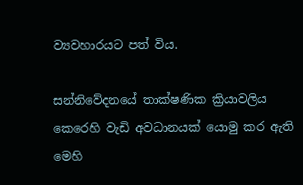ව්‍යවහාරයට පත් විය.

සන්නිවේදනයේ තාක්ෂණික ක්‍රියාවලිය කෙරෙහි වැඩි අවධානයක් යොමු කර ඇති මෙහි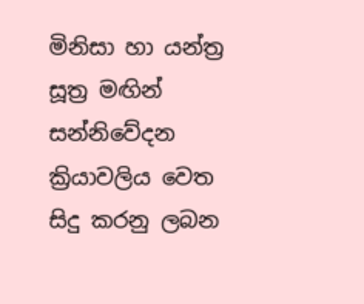මිනිසා හා යන්ත්‍ර සූත්‍ර මඟින් සන්නිවේදන ක්‍රියාවලිය වෙත සිදු කරනු ලබන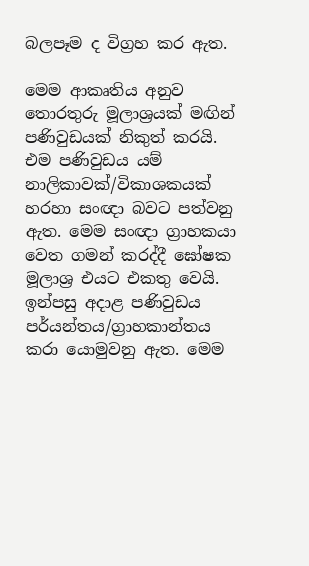බලපෑම ද විග්‍රහ කර ඇත.

මෙම ආකෘතිය අනුව තොරතුරු මූලාශ්‍රයක් මඟින් පණිවුඩයක් නිකුත් කරයි. එම පණිවුඩය යම් නාලිකාවක්/විකාශකයක් හරහා සංඥා බවට පත්වනු ඇත. මෙම සංඥා ග්‍රාහකයා වෙත ගමන් කරද්දී ඝෝෂක මූලාශ්‍ර එයට එකතු වෙයි. ඉන්පසු අදාළ පණිවුඩය පර්යන්තය/ග්‍රාහකාන්තය කරා යොමුවනු ඇත. මෙම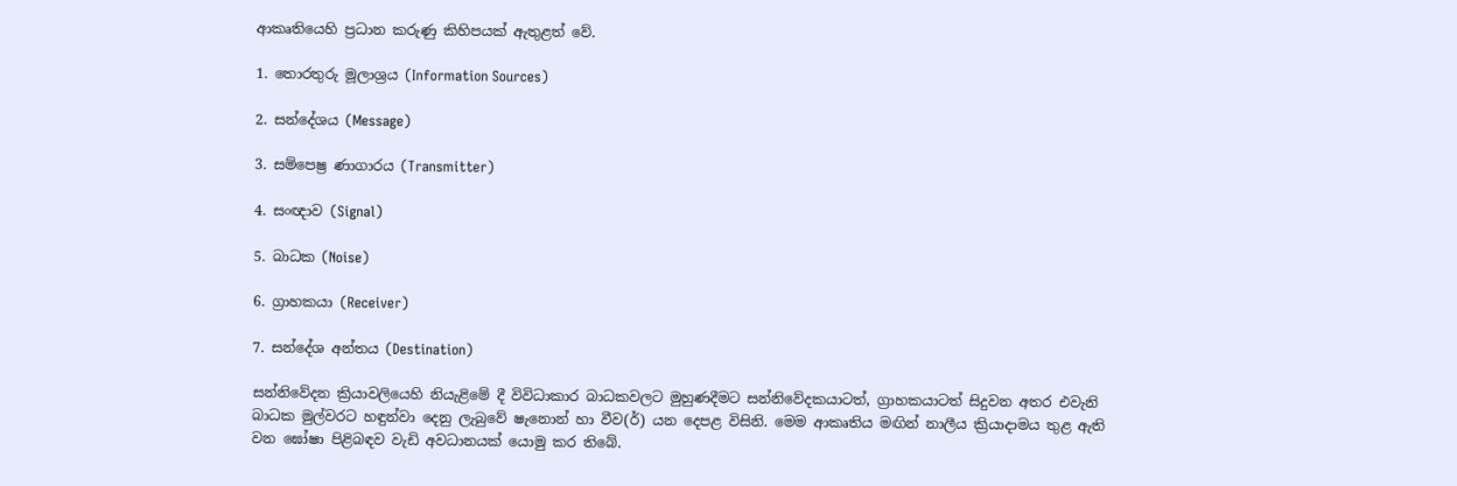ආකෘතියෙහි ප්‍රධාන කරුණු කිහිපයක් ඇතුළත් වේ.

1. තොරතුරු මූලාශ්‍රය (Information Sources)

2. සන්දේශය (Message)

3. සම්පෙෂ්‍ර ණාගාරය (Transmitter)

4. සංඥාව (Signal)

5. බාධක (Noise)

6. ග්‍රාහකයා (Receiver)

7. සන්දේශ අන්තය (Destination)

සන්නිවේදන ක්‍රියාවලියෙහි නියැළිමේ දී විවිධාකාර බාධකවලට මුහුණදීමට සන්නිවේදකයාටත්, ග්‍රාහකයාටත් සිදුවන අතර එවැනි බාධක මුල්වරට හඳුන්වා දෙනු ලැබුවේ ෂැනොන් හා වීව(ර්) යන දෙපළ විසිනි. මෙම ආකෘතිය මඟින් නාලීය ක්‍රියාදාමය තුළ ඇති වන ඝෝෂා පිළිබඳව වැඩි අවධානයක් යොමු කර තිබේ.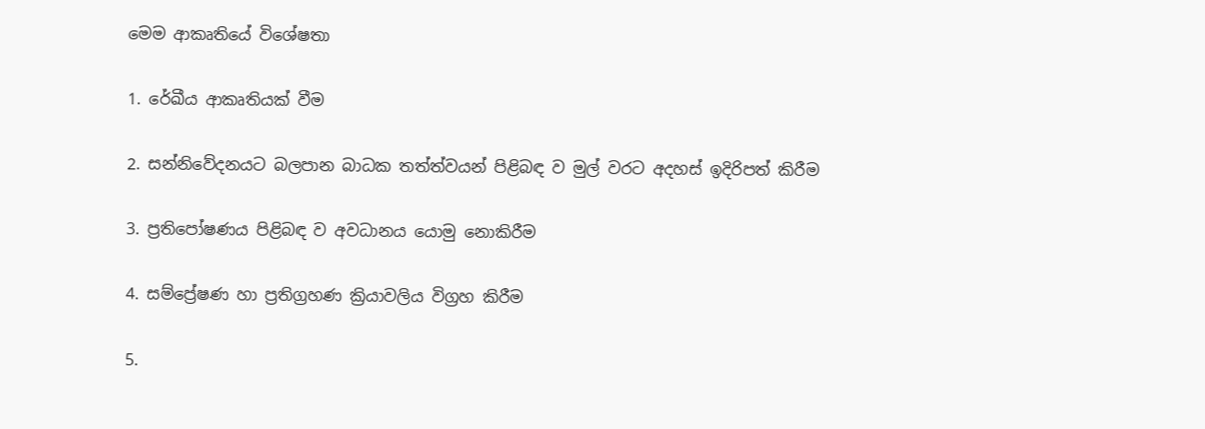මෙම ආකෘතියේ විශේෂතා

1. රේඛීය ආකෘතියක් වීම

2. සන්නිවේදනයට බලපාන බාධක තත්ත්වයන් පිළිබඳ ව මුල් වරට අදහස් ඉදිරිපත් කිරීම

3. ප්‍රතිපෝෂණය පිළිබඳ ව අවධානය යොමු නොකිරීම

4. සම්ප්‍රේෂණ හා ප්‍රතිග්‍රහණ ක්‍රියාවලිය විග්‍රහ කිරීම

5.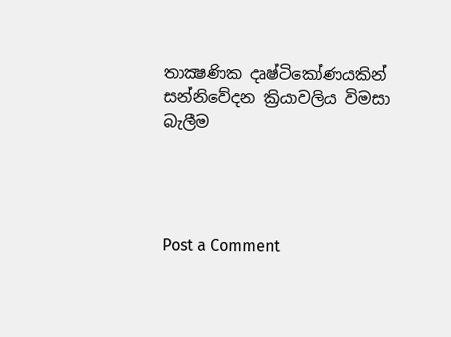තාක්‍ෂණික දෘෂ්ටිකෝණයකින් සන්නිවේදන ක්‍රියාවලිය විමසා බැලීම




Post a Comment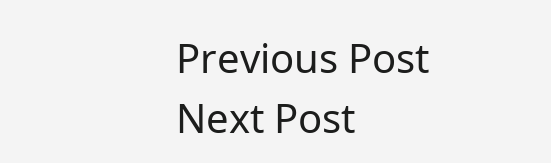Previous Post Next Post